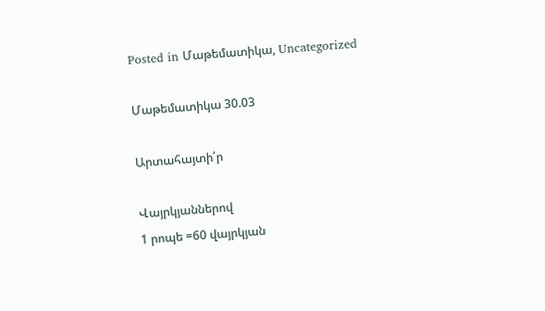Posted in Մաթեմատիկա, Uncategorized

Մաթեմատիկա 30.03

Արտահայտի՛ր

Վայրկյաններով
1 րոպե =60 վայրկյան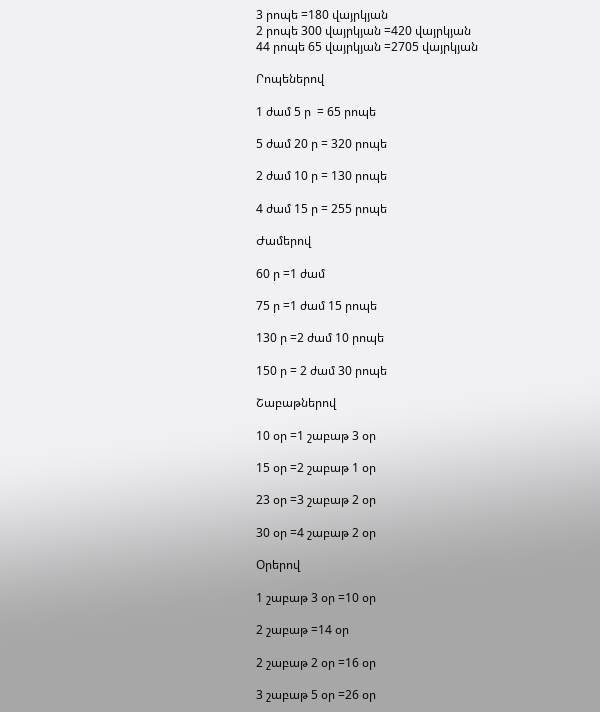3 րոպե =180 վայրկյան
2 րոպե 300 վայրկյան =420 վայրկյան
44 րոպե 65 վայրկյան =2705 վայրկյան

Րոպեներով

1 ժամ 5 ր  = 65 րոպե

5 ժամ 20 ր = 320 րոպե

2 ժամ 10 ր = 130 րոպե

4 ժամ 15 ր = 255 րոպե

Ժամերով

60 ր =1 ժամ

75 ր =1 ժամ 15 րոպե

130 ր =2 ժամ 10 րոպե

150 ր = 2 ժամ 30 րոպե

Շաբաթներով

10 օր =1 շաբաթ 3 օր

15 օր =2 շաբաթ 1 օր

23 օր =3 շաբաթ 2 օր

30 օր =4 շաբաթ 2 օր

Օրերով

1 շաբաթ 3 օր =10 օր

2 շաբաթ =14 օր

2 շաբաթ 2 օր =16 օր

3 շաբաթ 5 օր =26 օր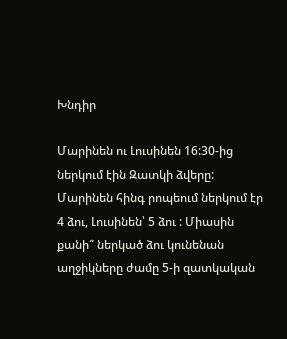Խնդիր

Մարինեն ու Լուսինեն 16:30-ից ներկում էին Զատկի ձվերը: Մարինեն հինգ րոպեում ներկում էր 4 ձու, Լուսինեն՝ 5 ձու : Միասին քանի՞ ներկած ձու կունենան աղջիկները ժամը 5-ի զատկական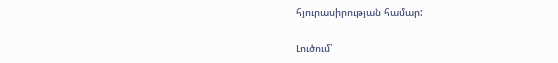հյուրասիրության համար:

Լուծում՝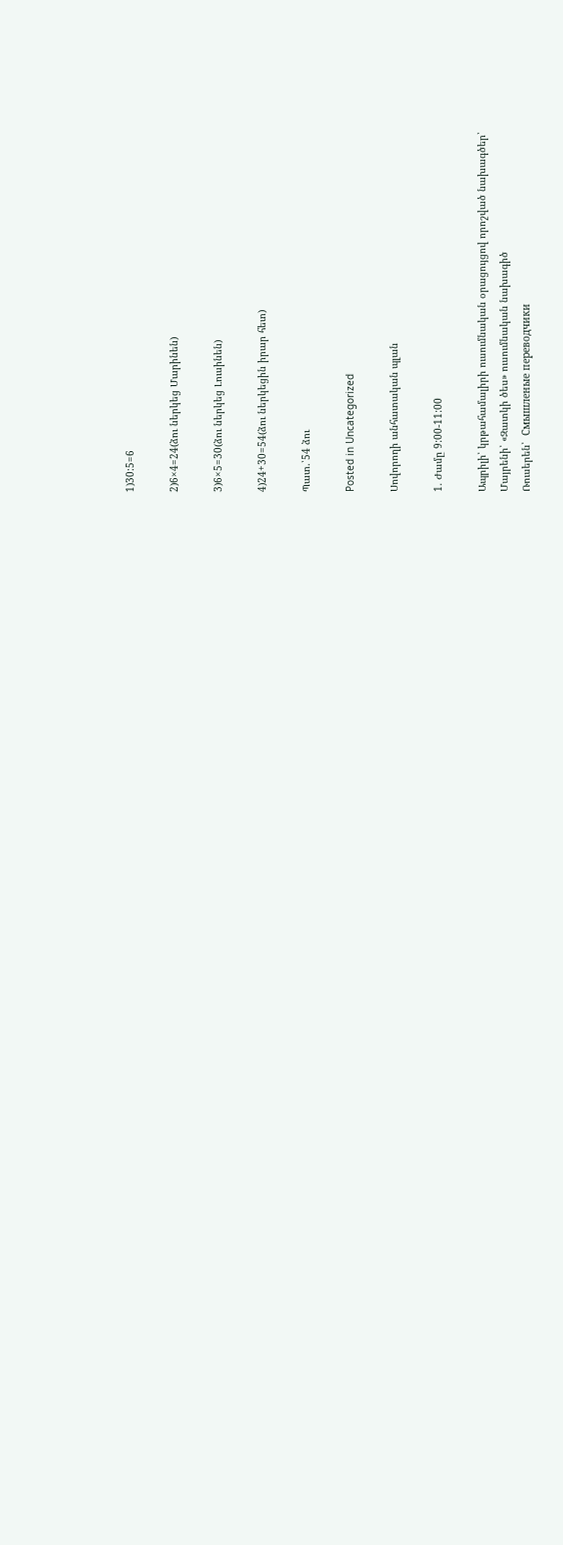1)30:5=6

2)6×4=24(ձու ներկեց Մարինեն)

3)6×5=30(ձու ներկեց Լուսինեն)

4)24+30=54(ձու ներկեցին իրար հետ)

Պատ.՝54 ձու

Posted in Uncategorized

Սովորողի անհատական պլան

1. Ժամը 9:00-11:00

Ապրիլի՝ կրթահամալիրի ուսումնական օրացույցով որոշված նախագծեր՝
Մայրենի՝ «Զատկի ծես» ուսումնական նախագիծ
Ռուսերեն՝  Смышленые переводчики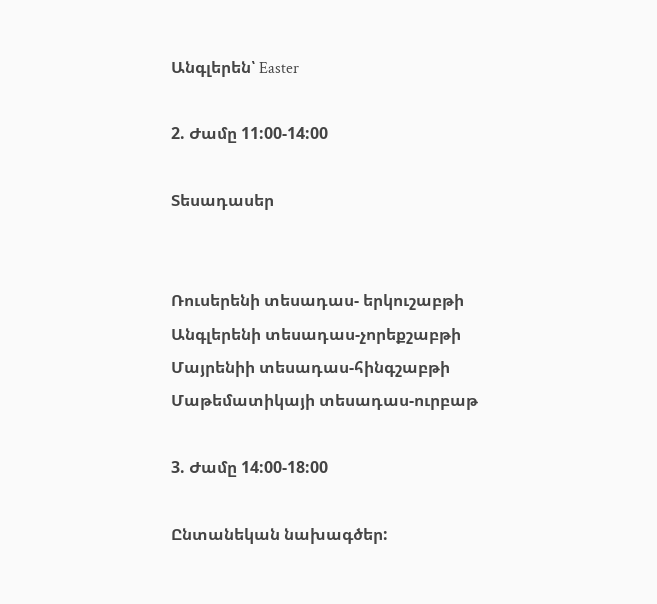Անգլերեն՝ Easter

2. Ժամը 11:00-14:00

Տեսադասեր


Ռուսերենի տեսադաս- երկուշաբթի
Անգլերենի տեսադաս-չորեքշաբթի
Մայրենիի տեսադաս-հինգշաբթի
Մաթեմատիկայի տեսադաս-ուրբաթ

3. Ժամը 14:00-18:00

Ընտանեկան նախագծեր: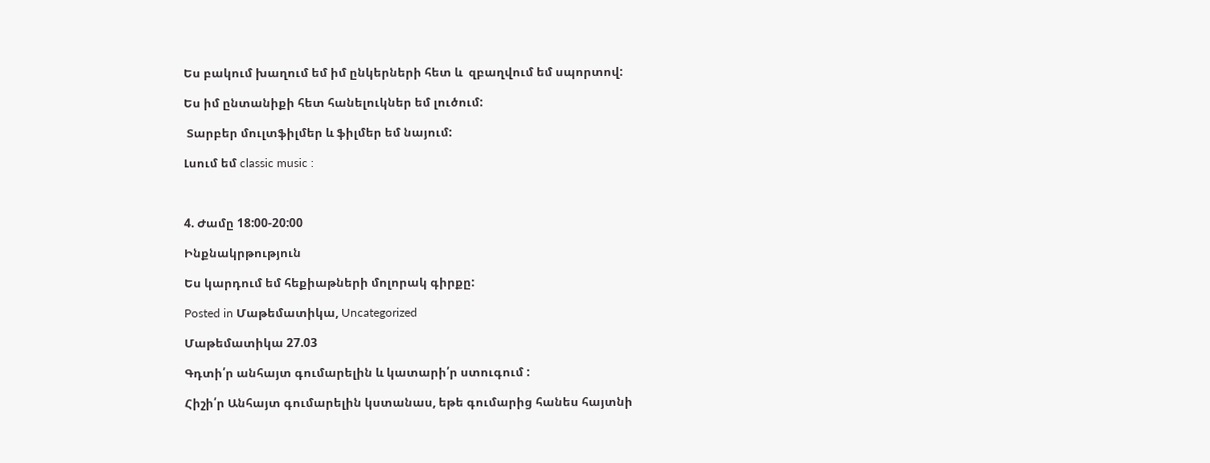Ես բակում խաղում եմ իմ ընկերների հետ և  զբաղվում եմ սպորտով:

Ես իմ ընտանիքի հետ հանելուկներ եմ լուծում:

 Տարբեր մուլտֆիլմեր և ֆիլմեր եմ նայում:

Լսում եմ classic music :



4. Ժամը 18:00-20:00

Ինքնակրթություն

Ես կարդում եմ հեքիաթների մոլորակ գիրքը:

Posted in Մաթեմատիկա, Uncategorized

Մաթեմատիկա 27.03

Գդտի՛ր անհայտ գումարելին և կատարի՛ր ստուգում :

Հիշի՛ր Անհայտ գումարելին կստանաս, եթե գումարից հանես հայտնի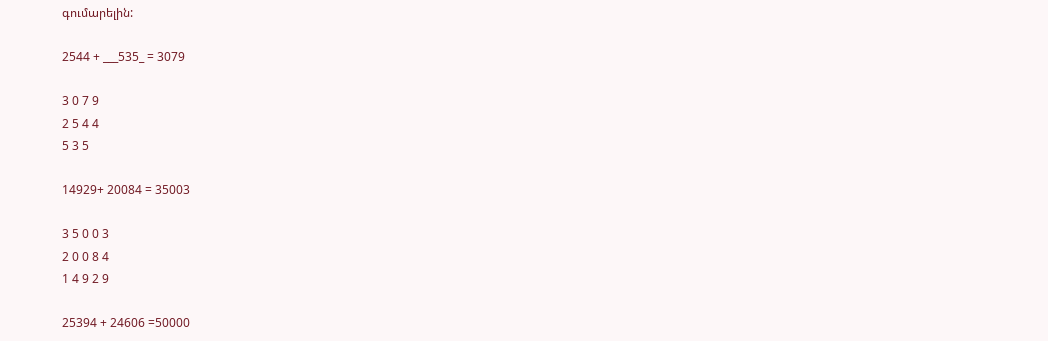գումարելին:

2544 + ___535_ = 3079

3 0 7 9
2 5 4 4
5 3 5

14929+ 20084 = 35003

3 5 0 0 3
2 0 0 8 4
1 4 9 2 9

25394 + 24606 =50000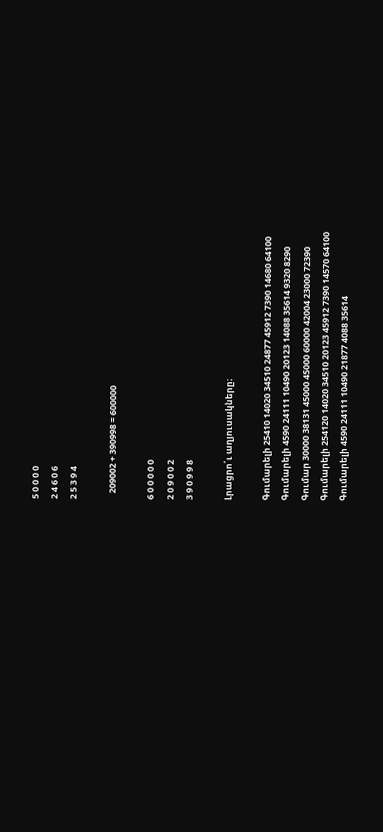5 0 0 0 0
2 4 6 0 6
2 5 3 9 4

   209002 + 390998 = 600000

6 0 0 0 0 0
2 0 9 0 0 2
3 9 0 9 9 8

Լրացրո՛ւ աղյուսակները։

Գումարելի 25410 14020 34510 24877 45912 7390 14680 64100
Գումարելի 4590 24111 10490 20123 14088 35614 9320 8290
Գումար 30000 38131 45000 45000 60000 42004 23000 72390
Գումարելի 254120 14020 34510 20123 45912 7390 14570 64100
Գումարելի 4590 24111 10490 21877 4088 35614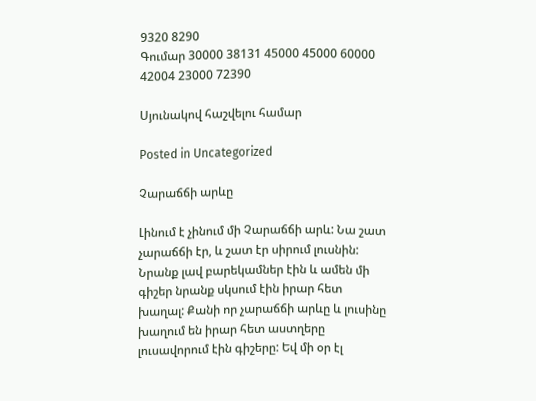9320 8290
Գումար 30000 38131 45000 45000 60000 42004 23000 72390

Սյունակով հաշվելու համար

Posted in Uncategorized

Չարաճճի արևը

Լինում է չինում մի Չարաճճի արև: Նա շատ չարաճճի էր, և շատ էր սիրում լուսնին: Նրանք լավ բարեկամներ էին և ամեն մի գիշեր նրանք սկսում էին իրար հետ խաղալ: Քանի որ չարաճճի արևը և լուսինը խաղում են իրար հետ աստղերը լուսավորում էին գիշերը: Եվ մի օր էլ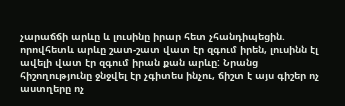չարաճճի արևը և լուսինը իրար հետ չհանդիպեցին. որովհետև արևը շատ-շատ վատ էր զգում իրեն, լուսինն էլ ավելի վատ էր զգում իրան քան արևը: Նրանց հիշողությունը ջնջվել էր չգիտես ինչու, ճիշտ է այս գիշեր ոչ աստղերը ոչ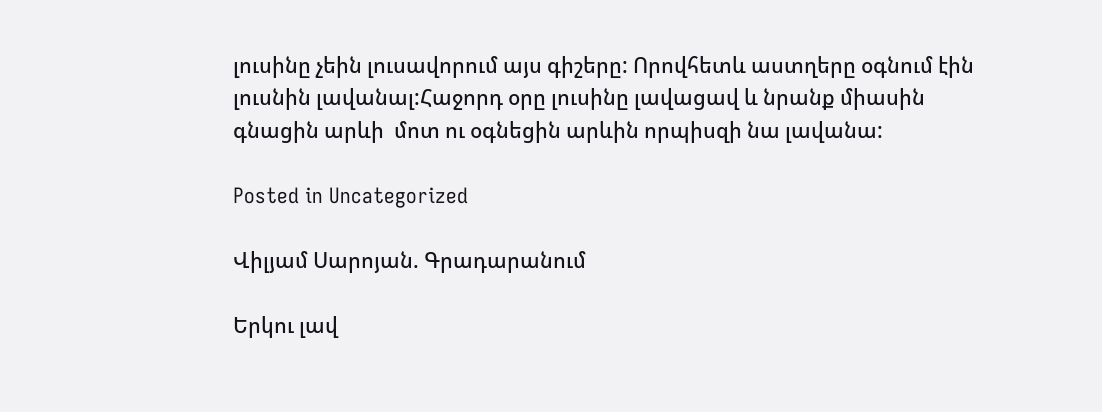լուսինը չեին լուսավորում այս գիշերը: Որովհետև աստղերը օգնում էին լուսնին լավանալ:Հաջորդ օրը լուսինը լավացավ և նրանք միասին գնացին արևի  մոտ ու օգնեցին արևին որպիսզի նա լավանա:

Posted in Uncategorized

Վիլյամ Սարոյան. Գրադարանում

Երկու լավ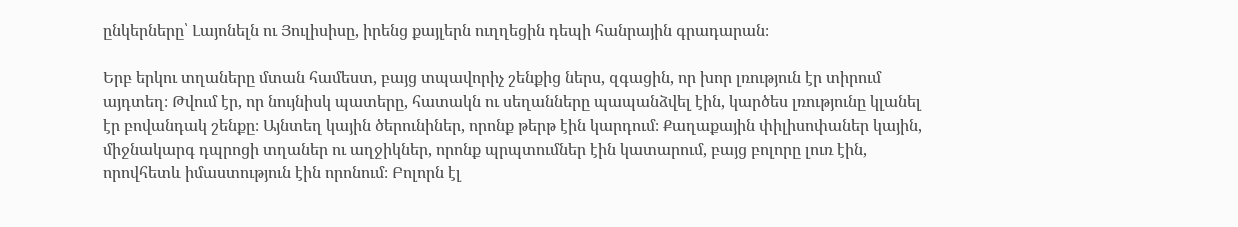ընկերները՝ Լայոնելն ու Յուլիսիսը, իրենց քայլերն ուղղեցին դեպի հանրային գրադարան։

Երբ երկու տղաները մտան համեստ, բայց տպավորիչ շենքից ներս, զգացին, որ խոր լռություն էր տիրում այդտեղ։ Թվում էր, որ նույնիսկ պատերը, հատակն ու սեղանները պապանձվել էին, կարծես լռությունը կլանել էր բովանդակ շենքը։ Այնտեղ կային ծերունիներ, որոնք թերթ էին կարդում։ Քաղաքային փիլիսոփաներ կային, միջնակարգ դպրոցի տղաներ ու աղջիկներ, որոնք պրպտումներ էին կատարում, բայց բոլորը լուռ էին, որովհետև իմաստություն էին որոնում։ Բոլորն էլ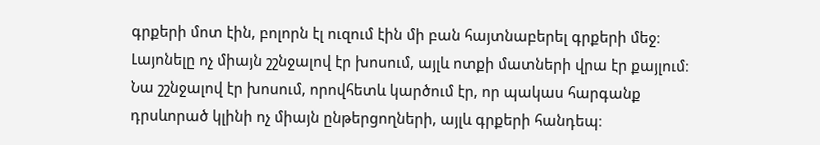գրքերի մոտ էին, բոլորն էլ ուզում էին մի բան հայտնաբերել գրքերի մեջ։ Լայոնելը ոչ միայն շշնջալով էր խոսում, այլև ոտքի մատների վրա էր քայլում։ Նա շշնջալով էր խոսում, որովհետև կարծում էր, որ պակաս հարգանք դրսևորած կլինի ոչ միայն ընթերցողների, այլև գրքերի հանդեպ։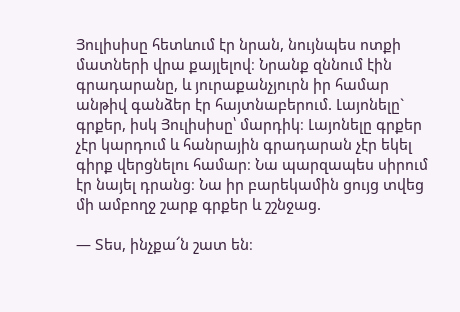Յուլիսիսը հետևում էր նրան, նույնպես ոտքի մատների վրա քայլելով։ Նրանք զննում էին գրադարանը, և յուրաքանչյուրն իր համար անթիվ գանձեր էր հայտնաբերում. Լայոնելը`  գրքեր, իսկ Յուլիսիսը՝ մարդիկ։ Լայոնելը գրքեր չէր կարդում և հանրային գրադարան չէր եկել գիրք վերցնելու համար։ Նա պարզապես սիրում էր նայել դրանց։ Նա իր բարեկամին ցույց տվեց մի ամբողջ շարք գրքեր և շշնջաց.

— Տես, ինչքա՜ն շատ են։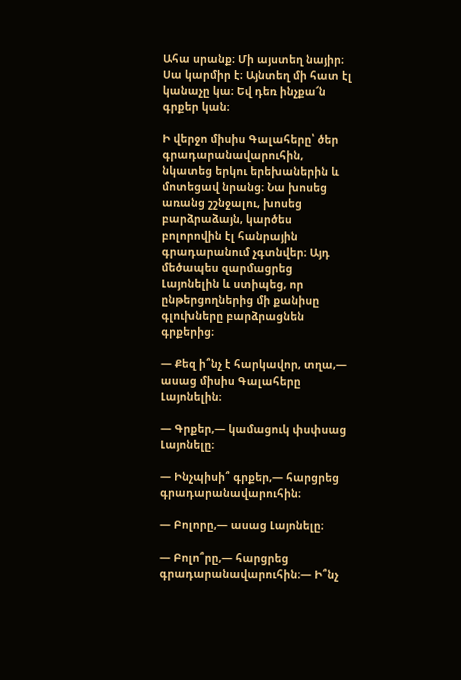Ահա սրանք։ Մի այստեղ նայիր։ Սա կարմիր է։ Այնտեղ մի հատ էլ կանաչը կա։ Եվ դեռ ինչքա՜ն գրքեր կան։

Ի վերջո միսիս Գալահերը՝ ծեր գրադարանավարուհին, նկատեց երկու երեխաներին և մոտեցավ նրանց։ Նա խոսեց առանց շշնջալու, խոսեց բարձրաձայն, կարծես բոլորովին էլ հանրային գրադարանում չգտնվեր։ Այդ մեծապես զարմացրեց Լայոնելին և ստիպեց, որ ընթերցողներից մի քանիսը գլուխները բարձրացնեն գրքերից։

— Քեզ ի՞նչ է հարկավոր, տղա,— ասաց միսիս Գալահերը Լայոնելին։

— Գրքեր,— կամացուկ փսփսաց Լայոնելը։

— Ինչպիսի՞ գրքեր,— հարցրեց գրադարանավարուհին։

— Բոլորը,— ասաց Լայոնելը։

— Բոլո՞րը,— հարցրեց գրադարանավարուհին։— Ի՞նչ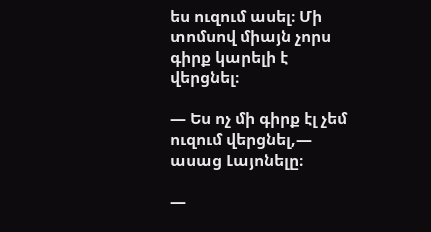ես ուզում ասել։ Մի տոմսով միայն չորս գիրք կարելի է վերցնել։

— Ես ոչ մի գիրք էլ չեմ ուզում վերցնել,— ասաց Լայոնելը։

—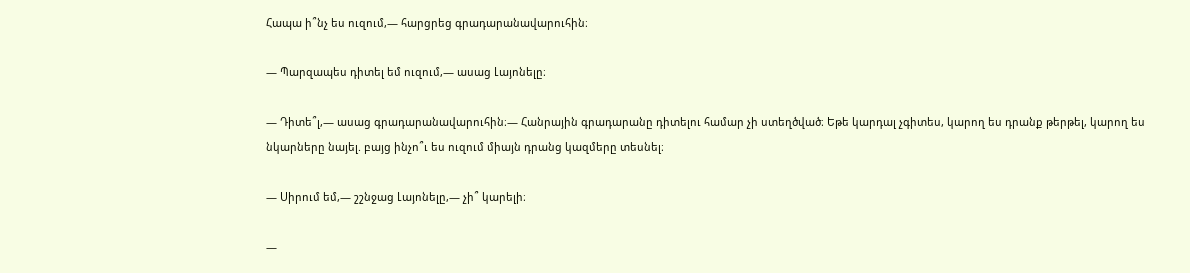Հապա ի՞նչ ես ուզում,— հարցրեց գրադարանավարուհին։

— Պարզապես դիտել եմ ուզում,— ասաց Լայոնելը։

— Դիտե՞լ,— ասաց գրադարանավարուհին։— Հանրային գրադարանը դիտելու համար չի ստեղծված։ Եթե կարդալ չգիտես, կարող ես դրանք թերթել, կարող ես նկարները նայել. բայց ինչո՞ւ ես ուզում միայն դրանց կազմերը տեսնել։

— Սիրում եմ,— շշնջաց Լայոնելը,— չի՞ կարելի։

—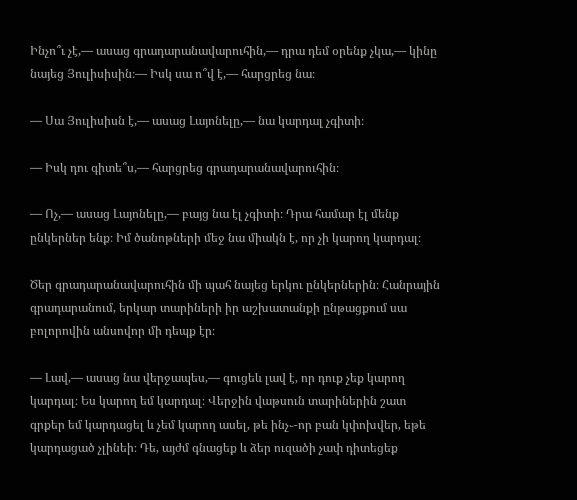Ինչո՞ւ չէ,— ասաց գրադարանավարուհին,— դրա դեմ օրենք չկա,— կինը նայեց Յուլիսիսին։— Իսկ սա ո՞վ է,— հարցրեց նա։

— Սա Յուլիսիսն է,— ասաց Լայոնելը,— նա կարդալ չգիտի։

— Իսկ դու գիտե՞ս,— հարցրեց գրադարանավարուհին։

— Ոչ,— ասաց Լայոնելը,— բայց նա էլ չգիտի։ Դրա համար էլ մենք ընկերներ ենք։ Իմ ծանոթների մեջ նա միակն է, որ չի կարող կարդալ։

Ծեր գրադարանավարուհին մի պահ նայեց երկու ընկերներին։ Հանրային գրադարանում, երկար տարիների իր աշխատանքի ընթացքում սա բոլորովին անսովոր մի դեպք էր։

— Լավ,— ասաց նա վերջապես,— գուցեև լավ է, որ դուք չեք կարող կարդալ։ Ես կարող եմ կարդալ։ Վերջին վաթսուն տարիներին շատ գրքեր եմ կարդացել և չեմ կարող ասել, թե ինչ֊-որ բան կփոխվեր, եթե կարդացած չլինեի։ Դե, այժմ գնացեք և ձեր ուզածի չափ դիտեցեք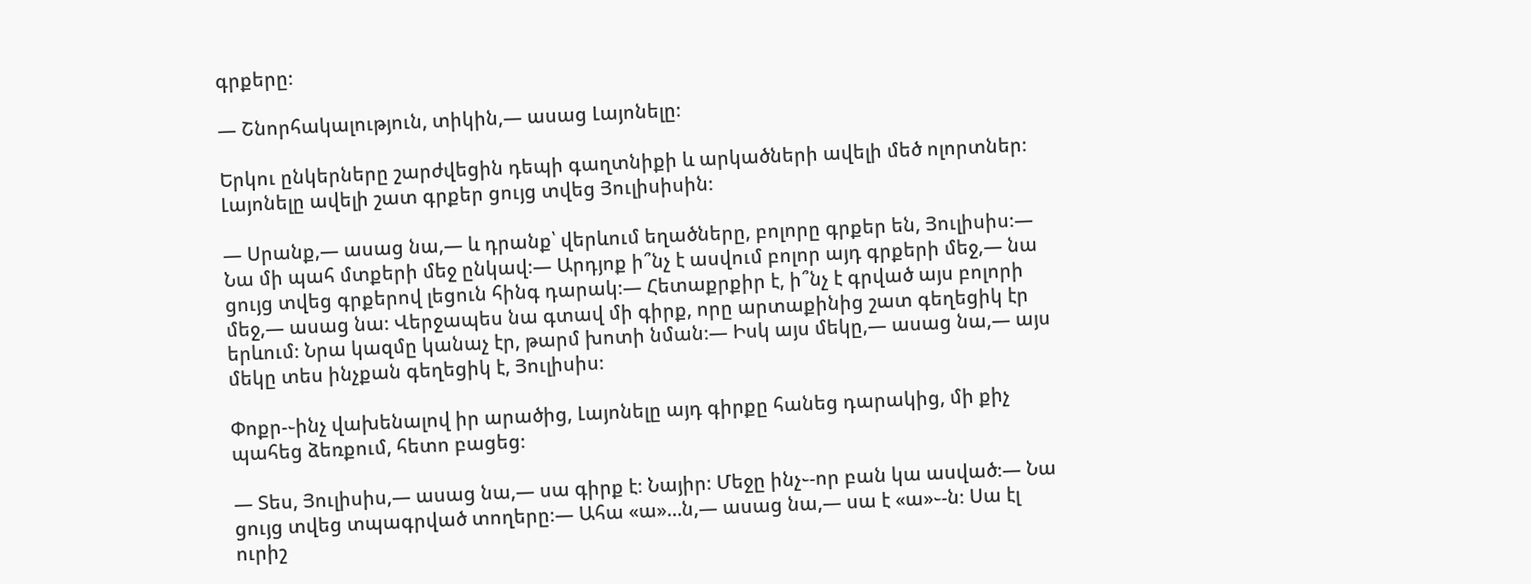գրքերը։

— Շնորհակալություն, տիկին,— ասաց Լայոնելը։

Երկու ընկերները շարժվեցին դեպի գաղտնիքի և արկածների ավելի մեծ ոլորտներ։ Լայոնելը ավելի շատ գրքեր ցույց տվեց Յուլիսիսին։

— Սրանք,— ասաց նա,— և դրանք՝ վերևում եղածները, բոլորը գրքեր են, Յուլիսիս։— Նա մի պահ մտքերի մեջ ընկավ։— Արդյոք ի՞նչ է ասվում բոլոր այդ գրքերի մեջ,— նա ցույց տվեց գրքերով լեցուն հինգ դարակ։— Հետաքրքիր է, ի՞նչ է գրված այս բոլորի մեջ,— ասաց նա։ Վերջապես նա գտավ մի գիրք, որը արտաքինից շատ գեղեցիկ էր երևում։ Նրա կազմը կանաչ էր, թարմ խոտի նման։— Իսկ այս մեկը,— ասաց նա,— այս մեկը տես ինչքան գեղեցիկ է, Յուլիսիս։

Փոքր-֊ինչ վախենալով իր արածից, Լայոնելը այդ գիրքը հանեց դարակից, մի քիչ պահեց ձեռքում, հետո բացեց։

— Տես, Յուլիսիս,— ասաց նա,— սա գիրք է։ Նայիր։ Մեջը ինչ֊-որ բան կա ասված։— Նա ցույց տվեց տպագրված տողերը։— Ահա «ա»…ն,— ասաց նա,— սա է «ա»֊-ն։ Սա էլ ուրիշ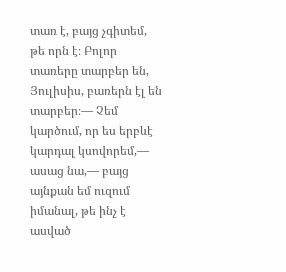տառ է, բայց չգիտեմ, թե որն է։ Բոլոր տառերը տարբեր են, Յուլիսիս, բառերն էլ են տարբեր։— Չեմ կարծում, որ ես երբևէ կարդալ կսովորեմ,— ասաց նա,— բայց այնքան եմ ուզում իմանալ, թե ինչ է ասված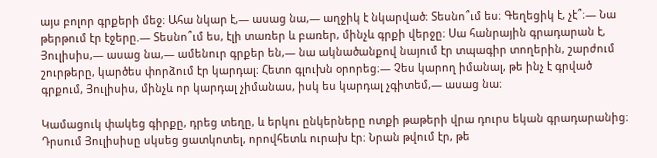այս բոլոր գրքերի մեջ։ Ահա նկար է,— ասաց նա,— աղջիկ է նկարված։ Տեսնո՞ւմ ես։ Գեղեցիկ է, չէ՞։— Նա թերթում էր էջերը.— Տեսնո՞ւմ ես, էլի տառեր և բառեր, մինչև գրքի վերջը։ Սա հանրային գրադարան է, Յուլիսիս,— ասաց նա,— ամենուր գրքեր են,— նա ակնածանքով նայում էր տպագիր տողերին, շարժում շուրթերը, կարծես փորձում էր կարդալ։ Հետո գլուխն օրորեց։— Չես կարող իմանալ, թե ինչ է գրված գրքում, Յուլիսիս, մինչև որ կարդալ չիմանաս, իսկ ես կարդալ չգիտեմ,— ասաց նա։

Կամացուկ փակեց գիրքը, դրեց տեղը, և երկու ընկերները ոտքի թաթերի վրա դուրս եկան գրադարանից։ Դրսում Յուլիսիսը սկսեց ցատկոտել, որովհետև ուրախ էր։ Նրան թվում էր, թե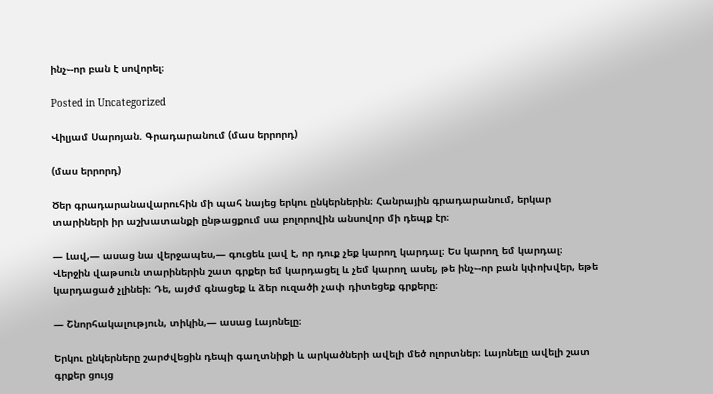ինչ֊-որ բան է սովորել։

Posted in Uncategorized

Վիլյամ Սարոյան. Գրադարանում (մաս երրորդ)

(մաս երրորդ)

Ծեր գրադարանավարուհին մի պահ նայեց երկու ընկերներին։ Հանրային գրադարանում, երկար տարիների իր աշխատանքի ընթացքում սա բոլորովին անսովոր մի դեպք էր։

— Լավ,— ասաց նա վերջապես,— գուցեև լավ է, որ դուք չեք կարող կարդալ։ Ես կարող եմ կարդալ։ Վերջին վաթսուն տարիներին շատ գրքեր եմ կարդացել և չեմ կարող ասել, թե ինչ֊-որ բան կփոխվեր, եթե կարդացած չլինեի։ Դե, այժմ գնացեք և ձեր ուզածի չափ դիտեցեք գրքերը։

— Շնորհակալություն, տիկին,— ասաց Լայոնելը։

Երկու ընկերները շարժվեցին դեպի գաղտնիքի և արկածների ավելի մեծ ոլորտներ։ Լայոնելը ավելի շատ գրքեր ցույց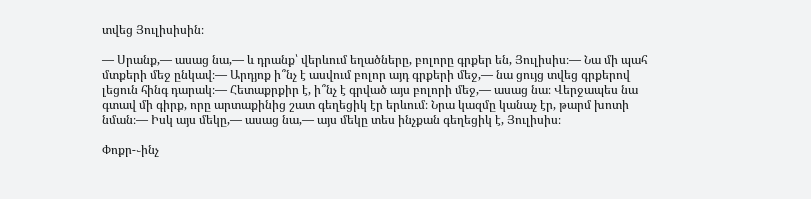տվեց Յուլիսիսին։

— Սրանք,— ասաց նա,— և դրանք՝ վերևում եղածները, բոլորը գրքեր են, Յուլիսիս։— Նա մի պահ մտքերի մեջ ընկավ։— Արդյոք ի՞նչ է ասվում բոլոր այդ գրքերի մեջ,— նա ցույց տվեց գրքերով լեցուն հինգ դարակ։— Հետաքրքիր է, ի՞նչ է գրված այս բոլորի մեջ,— ասաց նա։ Վերջապես նա գտավ մի գիրք, որը արտաքինից շատ գեղեցիկ էր երևում։ Նրա կազմը կանաչ էր, թարմ խոտի նման։— Իսկ այս մեկը,— ասաց նա,— այս մեկը տես ինչքան գեղեցիկ է, Յուլիսիս։

Փոքր-֊ինչ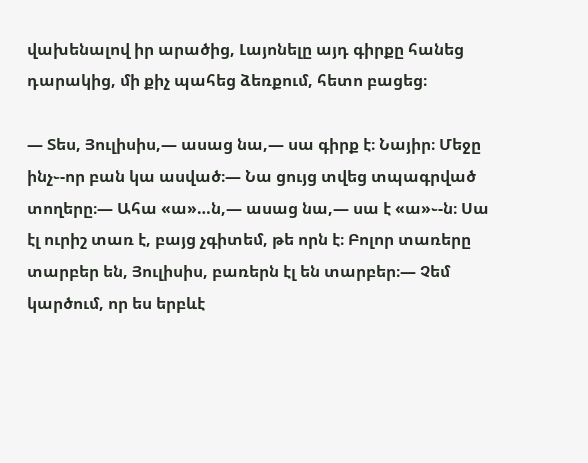վախենալով իր արածից, Լայոնելը այդ գիրքը հանեց դարակից, մի քիչ պահեց ձեռքում, հետո բացեց։

— Տես, Յուլիսիս,— ասաց նա,— սա գիրք է։ Նայիր։ Մեջը ինչ֊-որ բան կա ասված։— Նա ցույց տվեց տպագրված տողերը։— Ահա «ա»…ն,— ասաց նա,— սա է «ա»֊-ն։ Սա էլ ուրիշ տառ է, բայց չգիտեմ, թե որն է։ Բոլոր տառերը տարբեր են, Յուլիսիս, բառերն էլ են տարբեր։— Չեմ կարծում, որ ես երբևէ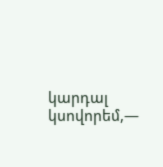կարդալ կսովորեմ,—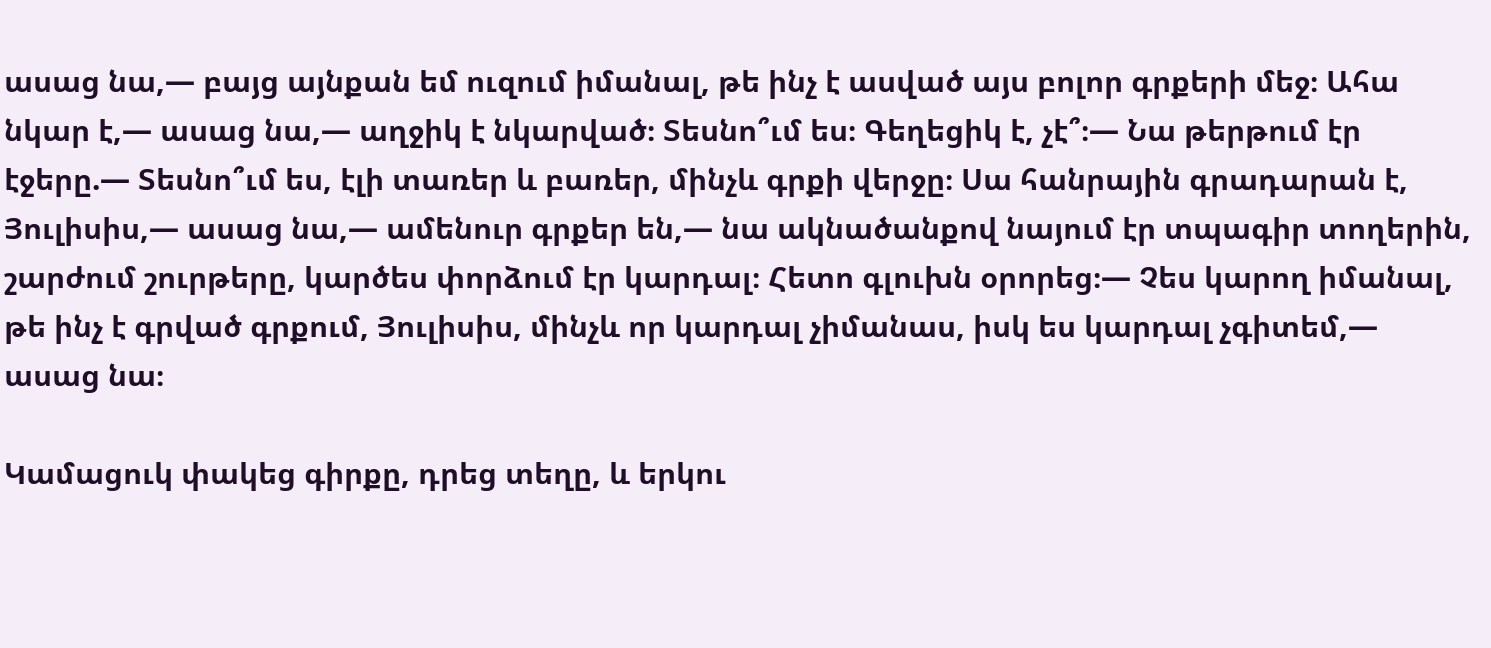ասաց նա,— բայց այնքան եմ ուզում իմանալ, թե ինչ է ասված այս բոլոր գրքերի մեջ։ Ահա նկար է,— ասաց նա,— աղջիկ է նկարված։ Տեսնո՞ւմ ես։ Գեղեցիկ է, չէ՞։— Նա թերթում էր էջերը.— Տեսնո՞ւմ ես, էլի տառեր և բառեր, մինչև գրքի վերջը։ Սա հանրային գրադարան է, Յուլիսիս,— ասաց նա,— ամենուր գրքեր են,— նա ակնածանքով նայում էր տպագիր տողերին, շարժում շուրթերը, կարծես փորձում էր կարդալ։ Հետո գլուխն օրորեց։— Չես կարող իմանալ, թե ինչ է գրված գրքում, Յուլիսիս, մինչև որ կարդալ չիմանաս, իսկ ես կարդալ չգիտեմ,— ասաց նա։

Կամացուկ փակեց գիրքը, դրեց տեղը, և երկու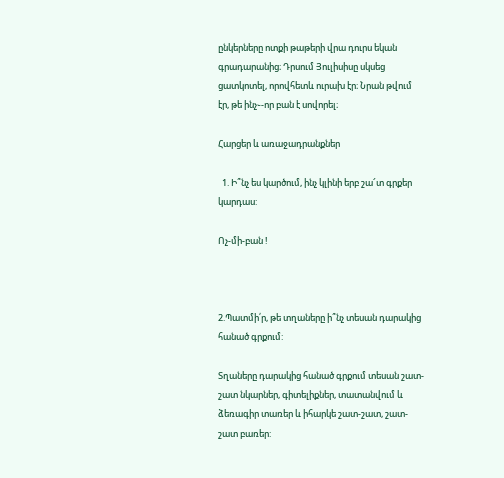ընկերները ոտքի թաթերի վրա դուրս եկան գրադարանից։ Դրսում Յուլիսիսը սկսեց ցատկոտել, որովհետև ուրախ էր։ Նրան թվում էր, թե ինչ֊-որ բան է սովորել։

Հարցեր և առաջադրանքներ

  1. Ի՞նչ ես կարծում, ինչ կլինի երբ շա՜տ գրքեր կարդաս:

Ոչ-մի-բան !



2.Պատմի՛ր, թե տղաները ի՞նչ տեսան դարակից հանած գրքում:

Տղաները դարակից հանած գրքում տեսան շատ-շատ նկարներ, գիտելիքներ, տատանվում և ձեռագիր տառեր և իհարկե շատ-շատ, շատ-շատ բառեր: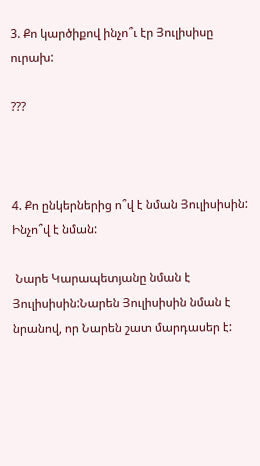3. Քո կարծիքով ինչո՞ւ էր Յուլիսիսը ուրախ:

???



4. Քո ընկերներից ո՞վ է նման Յուլիսիսին: Ինչո՞վ է նման:

 Նարե Կարապետյանը նման է Յուլիսիսին:Նարեն Յուլիսիսին նման է նրանով, որ Նարեն շատ մարդասեր է: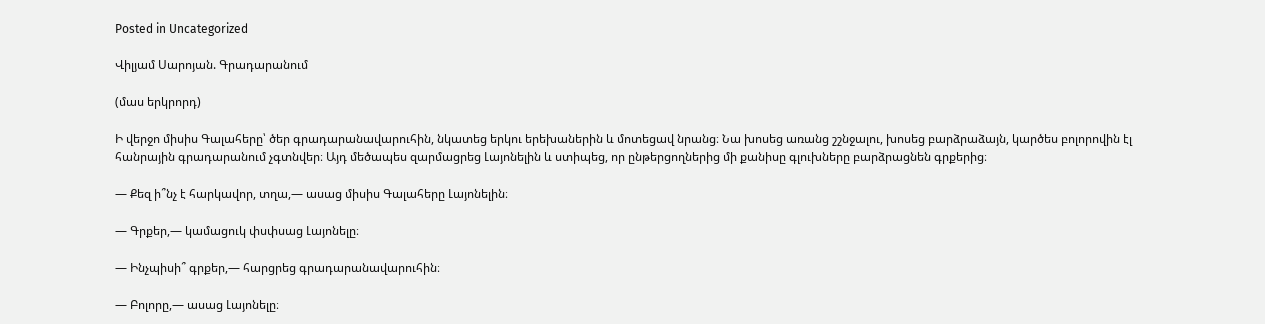Posted in Uncategorized

Վիլյամ Սարոյան. Գրադարանում

(մաս երկրորդ)

Ի վերջո միսիս Գալահերը՝ ծեր գրադարանավարուհին, նկատեց երկու երեխաներին և մոտեցավ նրանց։ Նա խոսեց առանց շշնջալու, խոսեց բարձրաձայն, կարծես բոլորովին էլ հանրային գրադարանում չգտնվեր։ Այդ մեծապես զարմացրեց Լայոնելին և ստիպեց, որ ընթերցողներից մի քանիսը գլուխները բարձրացնեն գրքերից։

— Քեզ ի՞նչ է հարկավոր, տղա,— ասաց միսիս Գալահերը Լայոնելին։

— Գրքեր,— կամացուկ փսփսաց Լայոնելը։

— Ինչպիսի՞ գրքեր,— հարցրեց գրադարանավարուհին։

— Բոլորը,— ասաց Լայոնելը։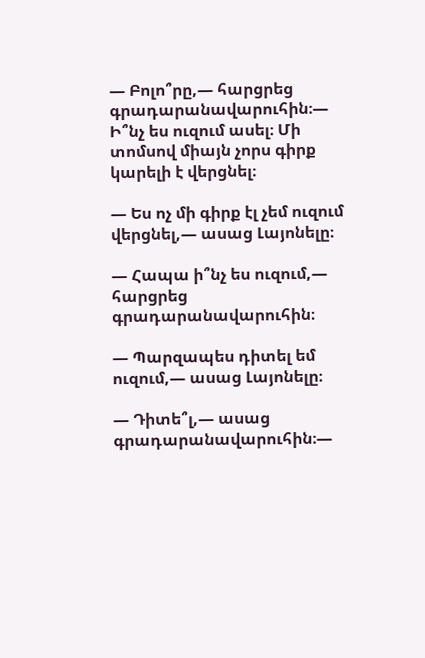— Բոլո՞րը,— հարցրեց գրադարանավարուհին։— Ի՞նչ ես ուզում ասել։ Մի տոմսով միայն չորս գիրք կարելի է վերցնել։

— Ես ոչ մի գիրք էլ չեմ ուզում վերցնել,— ասաց Լայոնելը։

— Հապա ի՞նչ ես ուզում,— հարցրեց գրադարանավարուհին։

— Պարզապես դիտել եմ ուզում,— ասաց Լայոնելը։

— Դիտե՞լ,— ասաց գրադարանավարուհին։—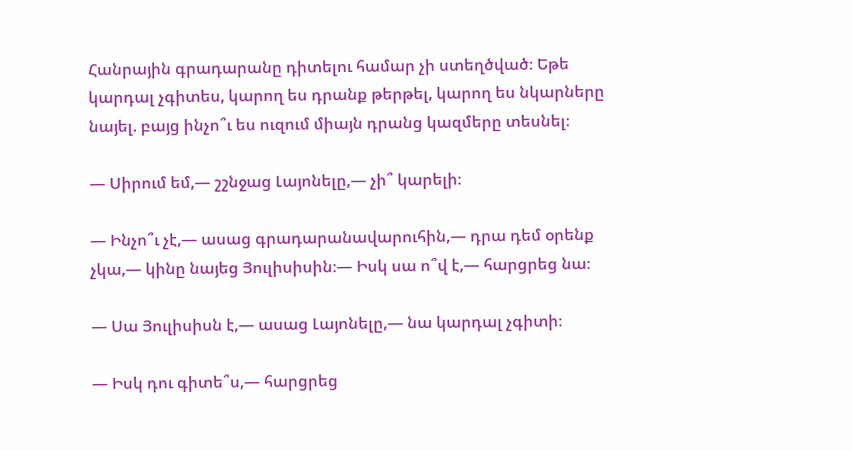Հանրային գրադարանը դիտելու համար չի ստեղծված։ Եթե կարդալ չգիտես, կարող ես դրանք թերթել, կարող ես նկարները նայել. բայց ինչո՞ւ ես ուզում միայն դրանց կազմերը տեսնել։

— Սիրում եմ,— շշնջաց Լայոնելը,— չի՞ կարելի։

— Ինչո՞ւ չէ,— ասաց գրադարանավարուհին,— դրա դեմ օրենք չկա,— կինը նայեց Յուլիսիսին։— Իսկ սա ո՞վ է,— հարցրեց նա։

— Սա Յուլիսիսն է,— ասաց Լայոնելը,— նա կարդալ չգիտի։

— Իսկ դու գիտե՞ս,— հարցրեց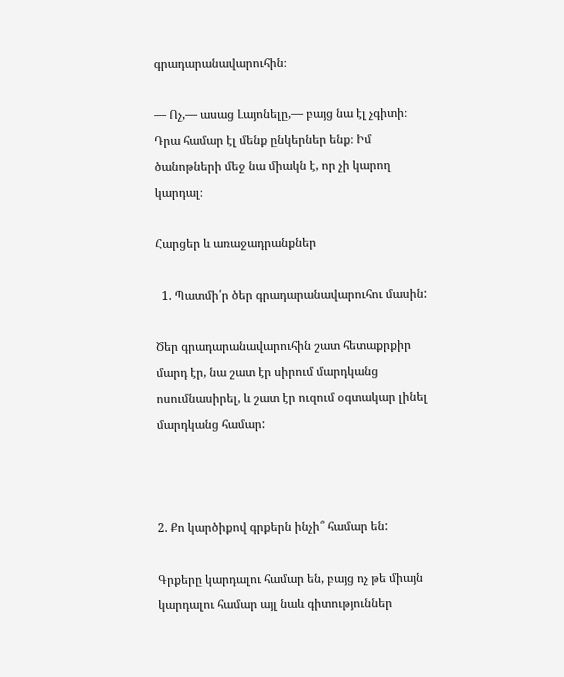գրադարանավարուհին։

— Ոչ,— ասաց Լայոնելը,— բայց նա էլ չգիտի։ Դրա համար էլ մենք ընկերներ ենք։ Իմ ծանոթների մեջ նա միակն է, որ չի կարող կարդալ։

Հարցեր և առաջադրանքներ

  1. Պատմի՛ր ծեր գրադարանավարուհու մասին:

Ծեր գրադարանավարուհին շատ հետաքրքիր մարդ էր, նա շատ էր սիրում մարդկանց ոսումնասիրել, և շատ էր ուզում օգտակար լինել մարդկանց համար:



2. Քո կարծիքով գրքերն ինչի՞ համար են:

Գրքերը կարդալու համար են, բայց ոչ թե միայն կարդալու համար այլ նաև գիտություններ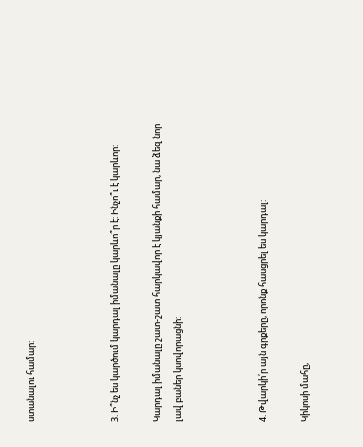ստանալու համար:



3. Ի՞նչ ես կարծում կարդալ իմանալը կարևո՞ր է: Ինչո՞ւ է կարևոր:

Կարդալ իմանալը շատ-շատ հարկավոր է կյանքի համար, նա ձեզ նոր լավ բաներ կսովորացնի:



4. Թվարկի՛ր այն գրքերը, որոնք հասցրել ես կարդալ:

Կիկոսի մահը,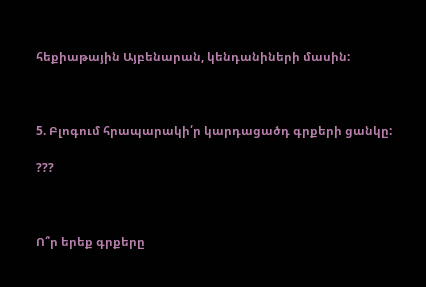հեքիաթային Այբենարան, կենդանիների մասին:



5. Բլոգում հրապարակի՛ր կարդացածդ գրքերի ցանկը:

???



Ո՞ր երեք գրքերը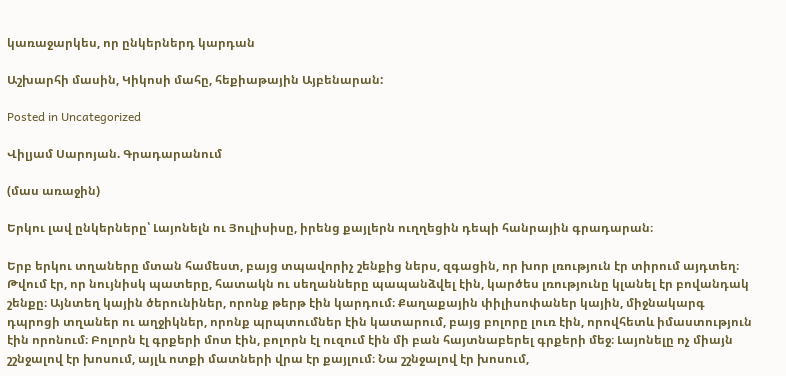կառաջարկես, որ ընկերներդ կարդան

Աշխարհի մասին, Կիկոսի մահը, հեքիաթային Այբենարան:

Posted in Uncategorized

Վիլյամ Սարոյան. Գրադարանում

(մաս առաջին)

Երկու լավ ընկերները՝ Լայոնելն ու Յուլիսիսը, իրենց քայլերն ուղղեցին դեպի հանրային գրադարան։

Երբ երկու տղաները մտան համեստ, բայց տպավորիչ շենքից ներս, զգացին, որ խոր լռություն էր տիրում այդտեղ։ Թվում էր, որ նույնիսկ պատերը, հատակն ու սեղանները պապանձվել էին, կարծես լռությունը կլանել էր բովանդակ շենքը։ Այնտեղ կային ծերունիներ, որոնք թերթ էին կարդում։ Քաղաքային փիլիսոփաներ կային, միջնակարգ դպրոցի տղաներ ու աղջիկներ, որոնք պրպտումներ էին կատարում, բայց բոլորը լուռ էին, որովհետև իմաստություն էին որոնում։ Բոլորն էլ գրքերի մոտ էին, բոլորն էլ ուզում էին մի բան հայտնաբերել գրքերի մեջ։ Լայոնելը ոչ միայն շշնջալով էր խոսում, այլև ոտքի մատների վրա էր քայլում։ Նա շշնջալով էր խոսում,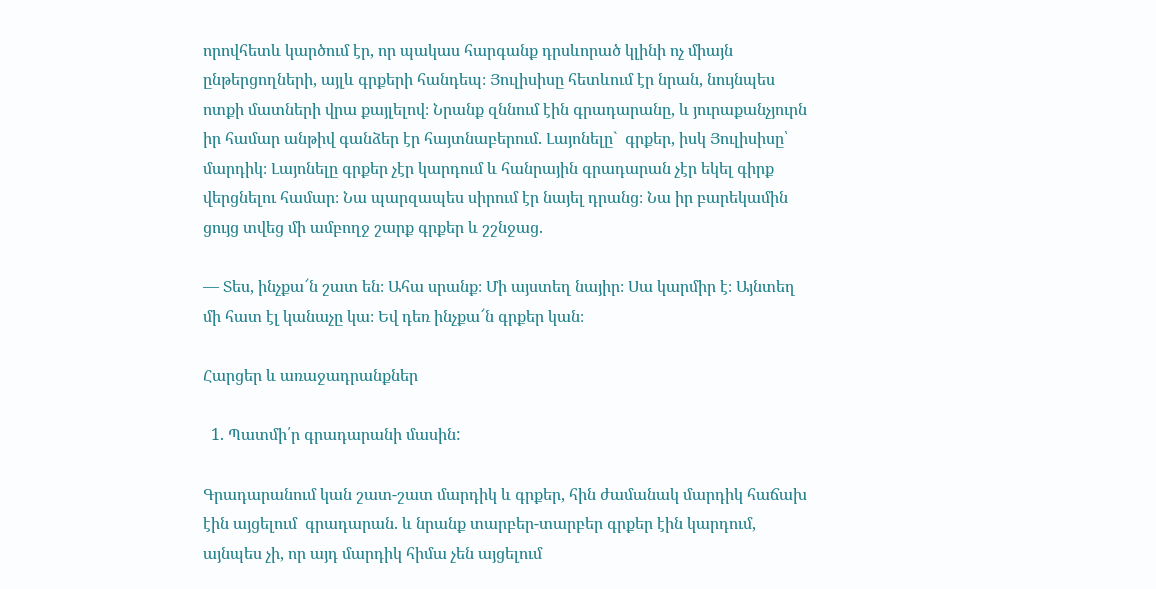որովհետև կարծում էր, որ պակաս հարգանք դրսևորած կլինի ոչ միայն ընթերցողների, այլև գրքերի հանդեպ։ Յուլիսիսը հետևում էր նրան, նույնպես ոտքի մատների վրա քայլելով։ Նրանք զննում էին գրադարանը, և յուրաքանչյուրն իր համար անթիվ գանձեր էր հայտնաբերում. Լայոնելը`  գրքեր, իսկ Յուլիսիսը՝ մարդիկ։ Լայոնելը գրքեր չէր կարդում և հանրային գրադարան չէր եկել գիրք վերցնելու համար։ Նա պարզապես սիրում էր նայել դրանց։ Նա իր բարեկամին ցույց տվեց մի ամբողջ շարք գրքեր և շշնջաց.

— Տես, ինչքա՜ն շատ են։ Ահա սրանք։ Մի այստեղ նայիր։ Սա կարմիր է։ Այնտեղ մի հատ էլ կանաչը կա։ Եվ դեռ ինչքա՜ն գրքեր կան։

Հարցեր և առաջադրանքներ

  1. Պատմի՛ր գրադարանի մասին:

Գրադարանում կան շատ-շատ մարդիկ և գրքեր, հին ժամանակ մարդիկ հաճախ էին այցելում  գրադարան. և նրանք տարբեր-տարբեր գրքեր էին կարդում, այնպես չի, որ այդ մարդիկ հիմա չեն այցելում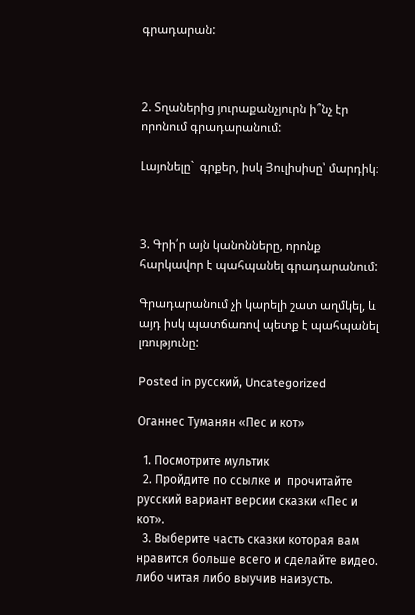գրադարան:



2. Տղաներից յուրաքանչյուրն ի՞նչ էր որոնում գրադարանում:

Լայոնելը`  գրքեր, իսկ Յուլիսիսը՝ մարդիկ։



3. Գրի՛ր այն կանոնները, որոնք հարկավոր է պահպանել գրադարանում:

Գրադարանում չի կարելի շատ աղմկել, և այդ իսկ պատճառով պետք է պահպանել լռությունը:

Posted in русский, Uncategorized

Оганнес Туманян «Пес и кот»

  1. Посмотрите мультик
  2. Пройдите по ссылке и  прочитайте русский вариант версии сказки «Пес и кот».
  3. Выберите часть сказки которая вам нравится больше всего и сделайте видео. либо читая либо выучив наизусть.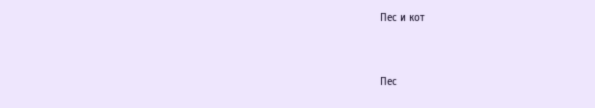Пес и кот



Пес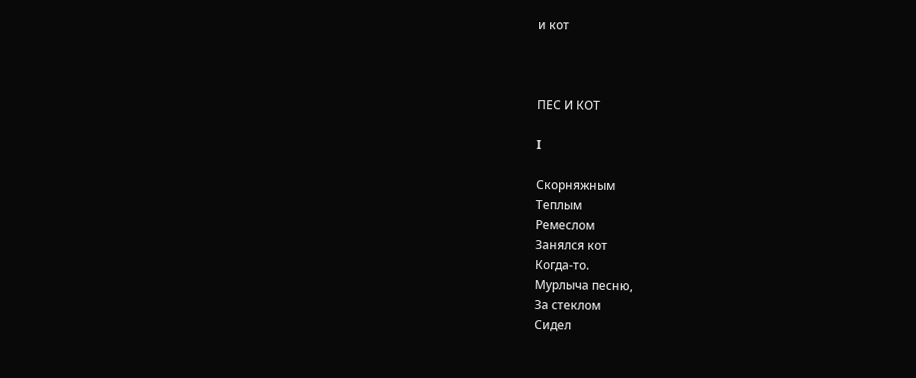и кот



ПЕС И КОТ

I

Скорняжным
Теплым
Ремеслом
Занялся кот
Когда-то.
Мурлыча песню,
За стеклом
Сидел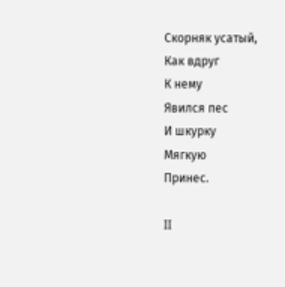Скорняк усатый,
Как вдруг
К нему
Явился пес
И шкурку
Мягкую
Принес.

II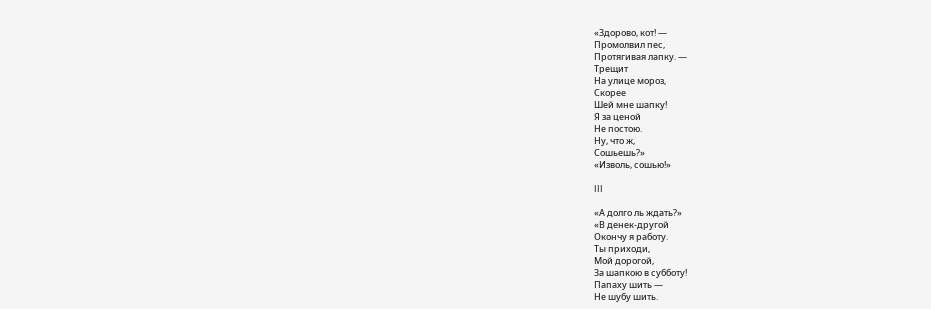«Здорово, кот! —
Промолвил пес,
Протягивая лапку. —
Трещит
На улице мороз,
Скорее
Шей мне шапку!
Я за ценой
Не постою.
Ну, что ж,
Сошьешь?»
«Изволь, сошью!»

III

«А долго ль ждать?»
«В денек-другой
Окончу я работу.
Ты приходи,
Мой дорогой,
За шапкою в субботу!
Папаху шить —
Не шубу шить.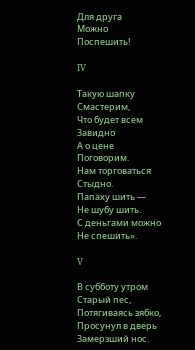Для друга
Можно
Поспешить!

IV

Такую шапку
Смастерим,
Что будет всем
Завидно
А о цене
Поговорим.
Нам торговаться
Стыдно.
Папаху шить —
Не шубу шить.
С деньгами можно
Не спешить».

V

В субботу утром
Старый пес,
Потягиваясь зябко,
Просунул в дверь
Замерзший нос.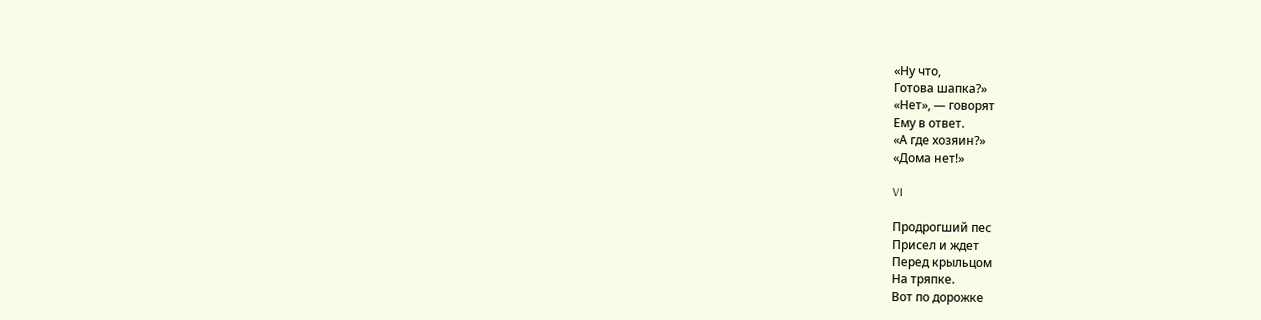«Ну что,
Готова шапка?»
«Нет», — говорят
Ему в ответ.
«А где хозяин?»
«Дома нет!»

VI

Продрогший пес
Присел и ждет
Перед крыльцом
На тряпке.
Вот по дорожке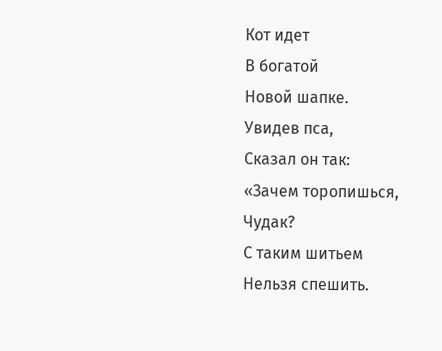Кот идет
В богатой
Новой шапке.
Увидев пса,
Сказал он так:
«Зачем торопишься,
Чудак?
С таким шитьем
Нельзя спешить.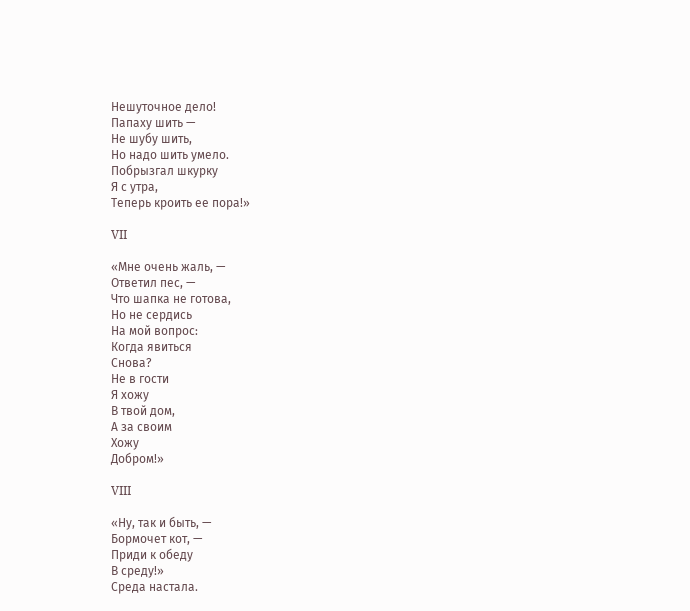Нешуточное дело!
Папаху шить —
Не шубу шить,
Но надо шить умело.
Побрызгал шкурку
Я с утра,
Теперь кроить ее пора!»

VII

«Мне очень жаль, —
Ответил пес, —
Что шапка не готова,
Но не сердись
На мой вопрос:
Когда явиться
Снова?
Не в гости
Я хожу
В твой дом,
А за своим
Хожу
Добром!»

VIII

«Ну, так и быть, —
Бормочет кот, —
Приди к обеду
В среду!»
Среда настала.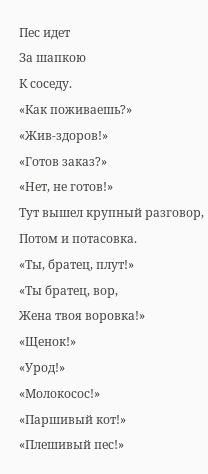Пес идет
За шапкою
К соседу.
«Как поживаешь?»
«Жив-здоров!»
«Готов заказ?»
«Нет, не готов!»
Тут вышел крупный разговор,
Потом и потасовка.
«Ты, братец, плут!»
«Ты братец, вор,
Жена твоя воровка!»
«Щенок!»
«Урод!»
«Молокосос!»
«Паршивый кот!»
«Плешивый пес!»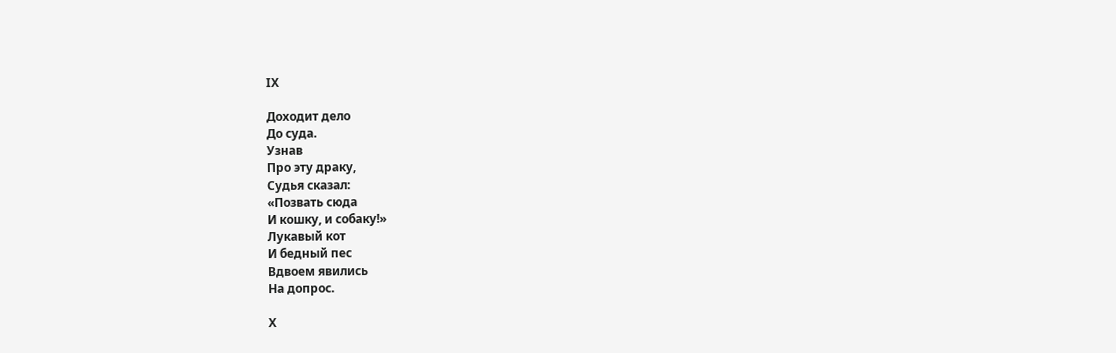IX

Доходит дело
До суда.
Узнав
Про эту драку,
Судья сказал:
«Позвать сюда
И кошку, и собаку!»
Лукавый кот
И бедный пес
Вдвоем явились
На допрос.

Х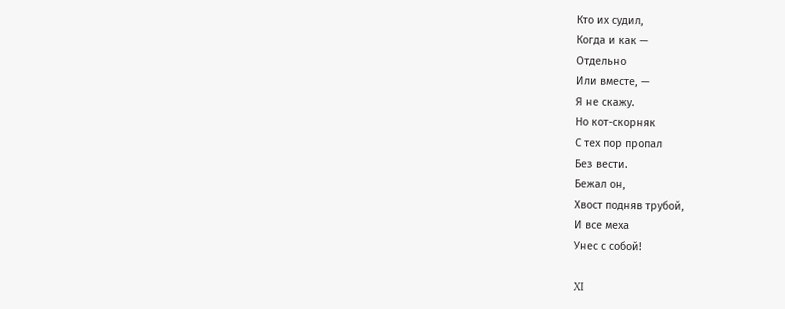Кто их судил,
Когда и как —
Отдельно
Или вместе, —
Я не скажу.
Но кот-скорняк
С тех пор пропал
Без вести.
Бежал он,
Хвост подняв трубой,
И все меха
Унес с собой!

XI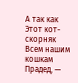А так как
Этот кот-скорняк
Всем нашим кошкам
Прадед, —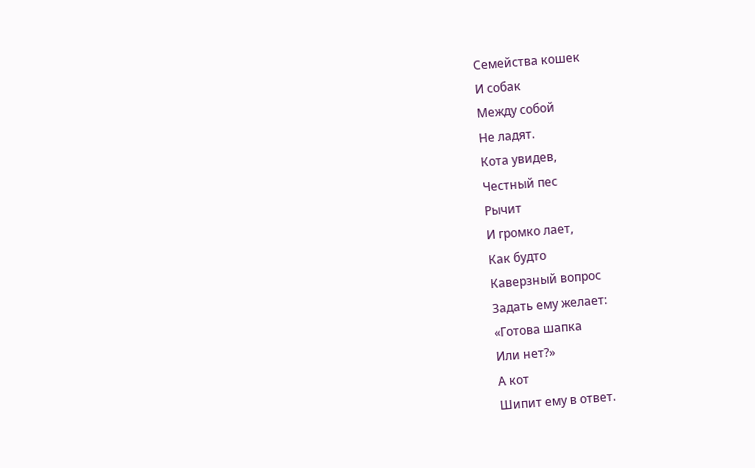Семейства кошек
И собак
Между собой
Не ладят.
Кота увидев,
Честный пес
Рычит
И громко лает,
Как будто
Каверзный вопрос
Задать ему желает:
«Готова шапка
Или нет?»
А кот
Шипит ему в ответ.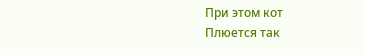При этом кот
Плюется так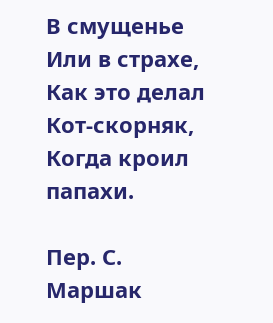В смущенье
Или в страхе,
Как это делал
Кот-скорняк,
Когда кроил папахи.

Пер. С. Маршак